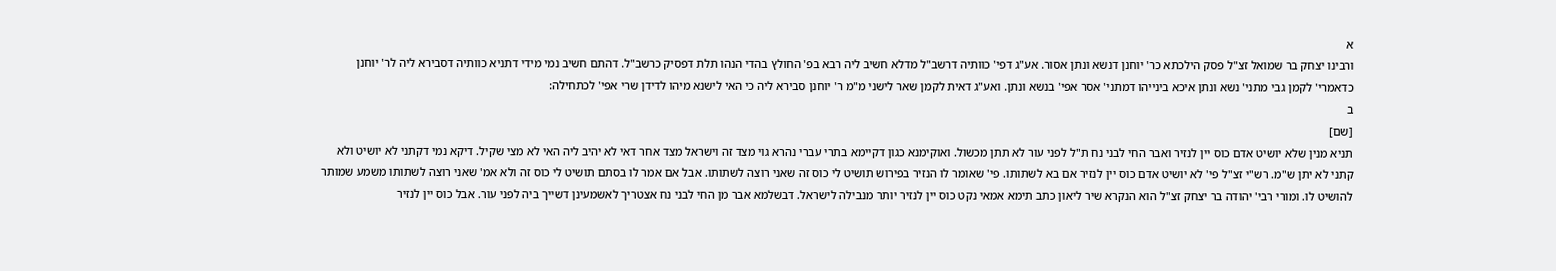א
ורבינו יצחק בר שמואל זצ"ל פסק הילכתא כר' יוחנן דנשא ונתן אסור. אע"ג דפי' כוותיה דרשב"ל מדלא חשיב ליה רבא בפ' החולץ בהדי הנהו תלת דפסיק כרשב"ל. דהתם חשיב נמי מידי דתניא כוותיה דסבירא ליה לר' יוחנן כדאמרי' לקמן גבי מתני' נשא ונתן איכא בינייהו דמתני' אסר אפי' בנשא ונתן. ואע"ג דאית לקמן שאר לישני מ"מ ר' יוחנן סבירא ליה כי האי לישנא מיהו לדידן שרי אפי' לכתחילה:
ב
[שם]
תניא מנין שלא יושיט אדם כוס יין לנזיר ואבר החי לבני נח ת"ל לפני עור לא תתן מכשול. ואוקימנא כגון דקיימא בתרי עברי נהרא גוי מצד זה וישראל מצד אחר דאי לא יהיב ליה האי לא מצי שקיל. דיקא נמי דקתני לא יושיט ולא קתני לא יתן ש"מ. רש"י זצ"ל פי' לא יושיט אדם כוס יין לנזיר אם בא לשתותו. פי' שאומר לו הנזיר בפירוש תושיט לי כוס זה שאני רוצה לשתותו. אבל אם אמר לו בסתם תושיט לי כוס זה ולא אמ' שאני רוצה לשתותו משמע שמותר להושיט לו. ומורי רבי' יהודה בר יצחק זצ"ל הוא הנקרא שיר ליאון כתב תימא אמאי נקט כוס יין לנזיר יותר מנבילה לישראל. דבשלמא אבר מן החי לבני נח אצטריך לאשמעינן דשייך ביה לפני עור. אבל כוס יין לנזיר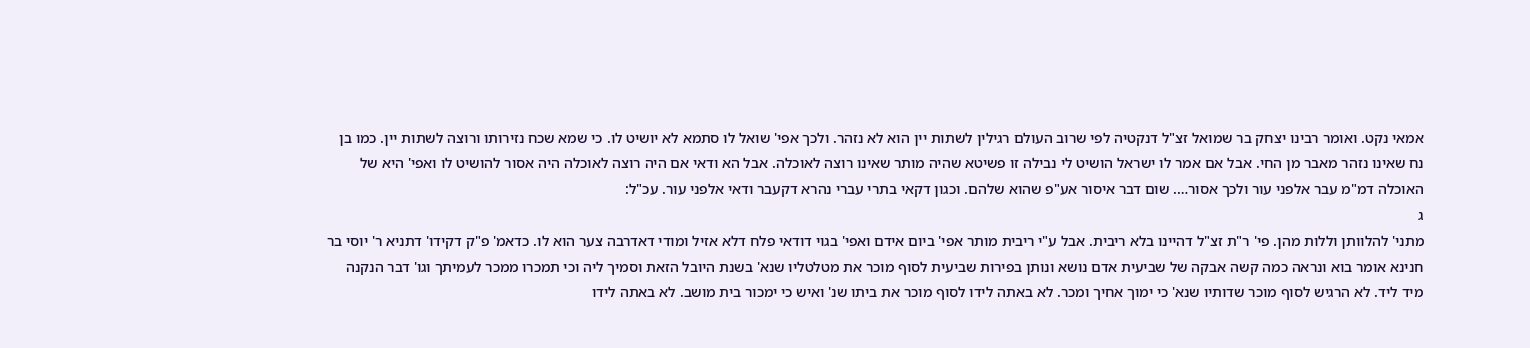אמאי נקט. ואומר רבינו יצחק בר שמואל זצ"ל דנקטיה לפי שרוב העולם רגילין לשתות יין הוא לא נזהר. ולכך אפי' שואל לו סתמא לא יושיט לו. כי שמא שכח נזירותו ורוצה לשתות יין. כמו בן נח שאינו נזהר מאבר מן החי. אבל אם אמר לו ישראל הושיט לי נבילה זו פשיטא שהיה מותר שאינו רוצה לאוכלה. אבל הא ודאי אם היה רוצה לאוכלה היה אסור להושיט לו ואפי' היא של האוכלה דמ"מ עבר אלפני עור ולכך אסור…. שום דבר איסור אע"פ שהוא שלהם. וכגון דקאי בתרי עברי נהרא דקעבר ודאי אלפני עור. עכ"ל:
ג
מתני' להלוותן וללות מהן. פי' ר"ת זצ"ל דהיינו בלא ריבית. אבל ע"י ריבית מותר אפי' ביום אידם ואפי' בגוי דודאי פלח דלא אזיל ומודי דאדרבה צער הוא לו. כדאמ' פ"ק דקידו' דתניא ר' יוסי בר חנינא אומר בוא ונראה כמה קשה אבקה של שביעית אדם נושא ונותן בפירות שביעית לסוף מוכר את מטלטליו שנא' בשנת היובל הזאת וסמיך ליה וכי תמכרו ממכר לעמיתך וגו' דבר הנקנה מיד ליד. לא הרגיש לסוף מוכר שדותיו שנא' כי ימוך אחיך ומכר. לא באתה לידו לסוף מוכר את ביתו שנ' ואיש כי ימכור בית מושב. לא באתה לידו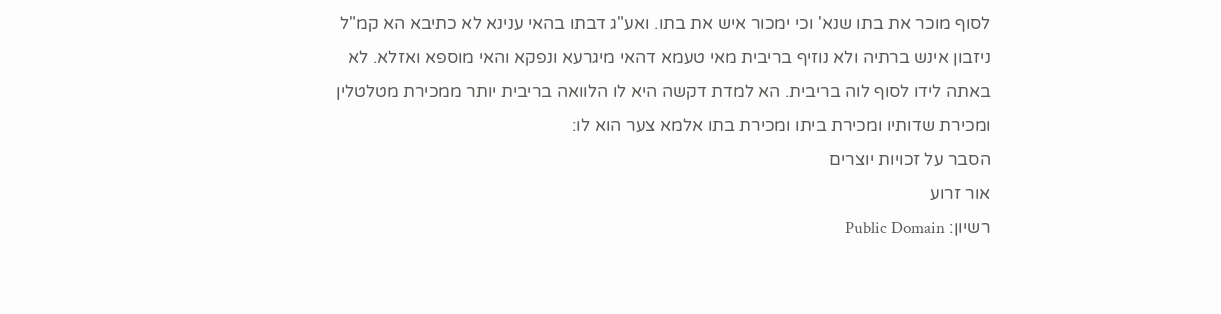לסוף מוכר את בתו שנא' וכי ימכור איש את בתו. ואע"ג דבתו בהאי ענינא לא כתיבא הא קמ"ל ניזבון אינש ברתיה ולא נוזיף בריבית מאי טעמא דהאי מיגרעא ונפקא והאי מוספא ואזלא. לא באתה לידו לסוף לוה בריבית. הא למדת דקשה היא לו הלוואה בריבית יותר ממכירת מטלטלין ומכירת שדותיו ומכירת ביתו ומכירת בתו אלמא צער הוא לו:
הסבר על זכויות יוצרים
אור זרוע
רשיון: Public Domain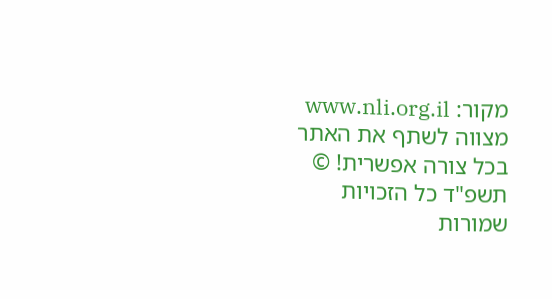מקור: www.nli.org.il
מצווה לשתף את האתר בכל צורה אפשרית! © תשפ"ד כל הזכויות שמורות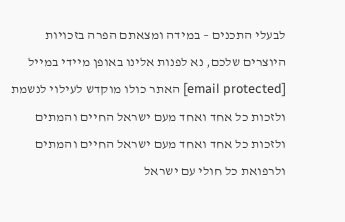לבעלי התכנים – במידה ומצאתם הפרה בזכויות היוצרים שלכם, נא לפנות אלינו באופן מיידי במייל [email protected] האתר כולו מוקדש לעילוי לנשמת ולזכות כל אחד ואחד מעם ישראל החיים והמתים ולזכות כל אחד ואחד מעם ישראל החיים והמתים ולרפואת כל חולי עם ישראל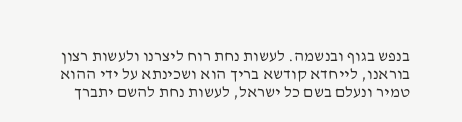בנפש בגוף ובנשמה. לעשות נחת רוח ליצרנו ולעשות רצון בוראנו, לייחדא קודשא בריך הוא ושכינתא על ידי ההוא טמיר ונעלם בשם כל ישראל, לעשות נחת להשם יתברך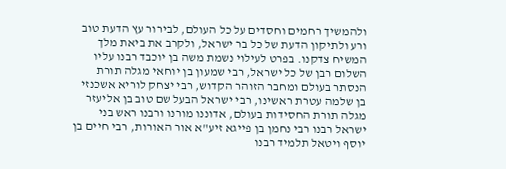ולהמשיך רחמים וחסדים על כל העולם, לבירור עץ הדעת טוב ורע ולתיקון הדעת של כל בר ישראל, ולקרב את ביאת מלך המשיח צדקנו. בפרט לעילוי נשמת משה בן יוכבד רבנו עליו השלום רבן של כל ישראל, רבי שמעון בן יוחאי מגלה תורת הנסתר בעולם ומחבר הזוהר הקדוש, רבי יצחק לוריא אשכנזי בן שלמה עטרת ראשינו, רבי ישראל הבעל שם טוב בן אליעזר מגלה תורת החסידות בעולם, אדוננו מורנו ורבנו ראש בני ישראל רבנו רבי נחמן בן פייגא זיע"א אור האורות, רבי חיים בן יוסף ויטאל תלמיד רבנו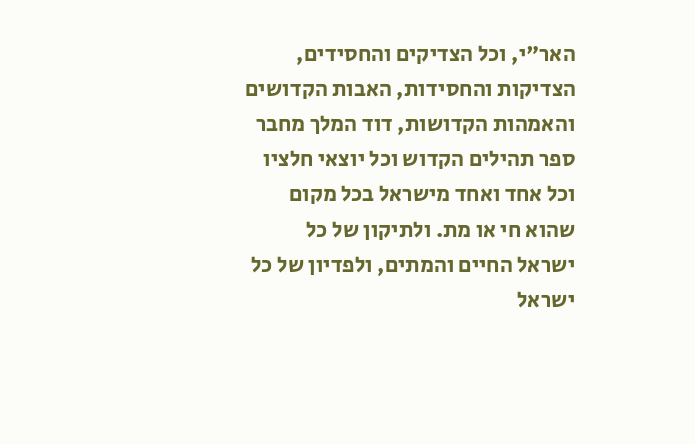האר"י, וכל הצדיקים והחסידים, הצדיקות והחסידות, האבות הקדושים והאמהות הקדושות, דוד המלך מחבר ספר תהילים הקדוש וכל יוצאי חלציו וכל אחד ואחד מישראל בכל מקום שהוא חי או מת. ולתיקון של כל ישראל החיים והמתים, ולפדיון של כל ישראל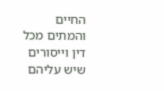החיים והמתים מכל דין וייסורים שיש עליהם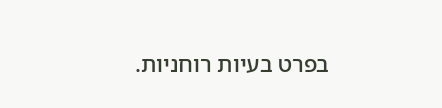בפרט בעיות רוחניות.